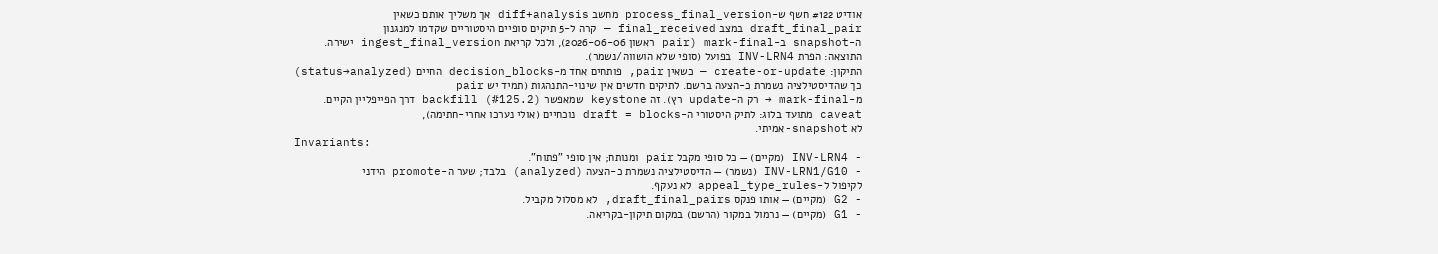אודיט #122 חשף ש-process_final_version מחשב diff+analysis אך משליך אותם כשאין
draft_final_pair במצב final_received — קרה ל-5 תיקים סופיים היסטוריים שקדמו למנגנון
ה-snapshot ב-mark-final (pair ראשון 2026-06-06), ולכל קריאת ingest_final_version ישירה.
התוצאה: הפרת INV-LRN4 בפועל (סופי שלא הושווה/נשמר).
התיקון: create-or-update — כשאין pair, פותחים אחד מ-decision_blocks החיים (status→analyzed)
כך שהדיסטילציה נשמרת כ-הצעה ברשם. לתיקים חדשים אין שינוי-התנהגות (תמיד יש pair
מ-mark-final → רק ה-update רץ). זה keystone שמאפשר backfill (#125.2) דרך הפייפליין הקיים.
caveat מתועד בלוג: לתיק היסטורי ה-draft = blocks נוכחיים (אולי נערכו אחרי-חתימה),
לא snapshot-אמיתי.
Invariants:
- INV-LRN4 (מקיים) — כל סופי מקבל pair ומנותח; אין סופי "פתוח".
- INV-LRN1/G10 (נשמר) — הדיסטילציה נשמרת כ-הצעה (analyzed) בלבד; שער ה-promote הידני
לקיפול ל-appeal_type_rules לא נעקף.
- G2 (מקיים) — אותו פנקס draft_final_pairs, לא מסלול מקביל.
- G1 (מקיים) — נרמול במקור (הרשם) במקום תיקון-בקריאה.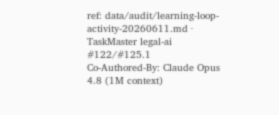ref: data/audit/learning-loop-activity-20260611.md · TaskMaster legal-ai #122/#125.1
Co-Authored-By: Claude Opus 4.8 (1M context)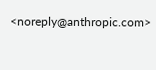<noreply@anthropic.com>